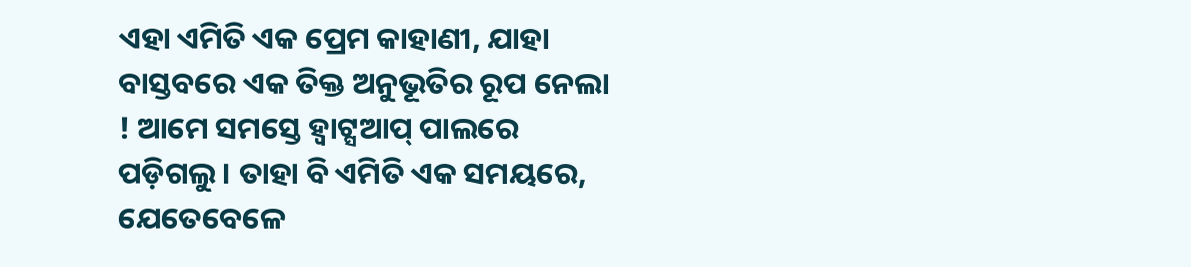ଏହା ଏମିତି ଏକ ପ୍ରେମ କାହାଣୀ, ଯାହା ବାସ୍ତବରେ ଏକ ତିକ୍ତ ଅନୁଭୂତିର ରୂପ ନେଲା ! ଆମେ ସମସ୍ତେ ହ୍ବାଟ୍ସଆପ୍ ପାଲରେ ପଡ଼ିଗଲୁ । ତାହା ବି ଏମିତି ଏକ ସମୟରେ, ଯେତେବେଳେ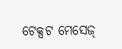ଟେକ୍ସଟ ମେସେଜ୍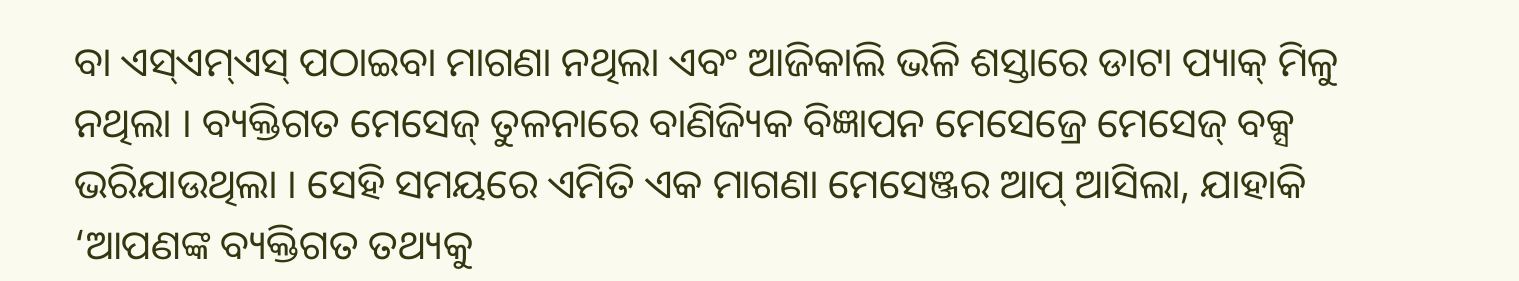ବା ଏସ୍ଏମ୍ଏସ୍ ପଠାଇବା ମାଗଣା ନଥିଲା ଏବଂ ଆଜିକାଲି ଭଳି ଶସ୍ତାରେ ଡାଟା ପ୍ୟାକ୍ ମିଳୁ ନଥିଲା । ବ୍ୟକ୍ତିଗତ ମେସେଜ୍ ତୁଳନାରେ ବାଣିଜ୍ୟିକ ବିଜ୍ଞାପନ ମେସେଜ୍ରେ ମେସେଜ୍ ବକ୍ସ ଭରିଯାଉଥିଲା । ସେହି ସମୟରେ ଏମିତି ଏକ ମାଗଣା ମେସେଞ୍ଜର ଆପ୍ ଆସିଲା, ଯାହାକି ‘ଆପଣଙ୍କ ବ୍ୟକ୍ତିଗତ ତଥ୍ୟକୁ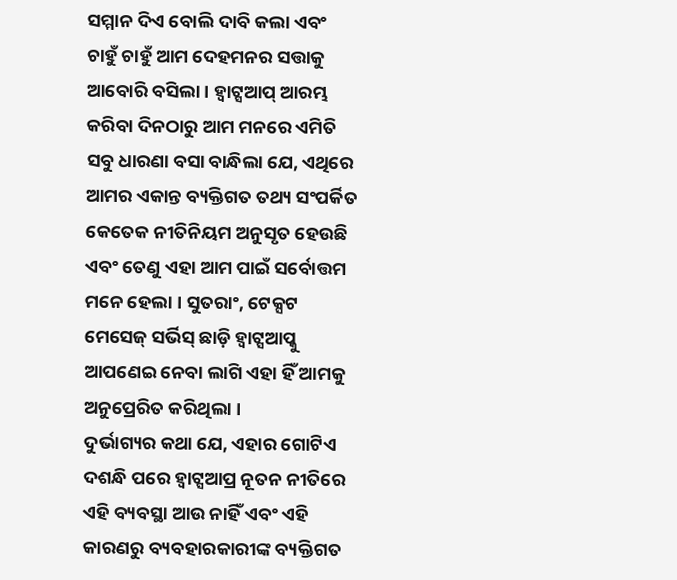ସମ୍ମାନ ଦିଏ ବୋଲି ଦାବି କଲା ଏବଂ ଚାହୁଁ ଚାହୁଁ ଆମ ଦେହମନର ସତ୍ତାକୁ ଆବୋରି ବସିଲା । ହ୍ବାଟ୍ସଆପ୍ ଆରମ୍ଭ କରିବା ଦିନଠାରୁ ଆମ ମନରେ ଏମିତି ସବୁ ଧାରଣା ବସା ବାନ୍ଧିଲା ଯେ, ଏଥିରେ ଆମର ଏକାନ୍ତ ବ୍ୟକ୍ତିଗତ ତଥ୍ୟ ସଂପର୍କିତ କେତେକ ନୀତିନିୟମ ଅନୁସୃତ ହେଉଛି ଏବଂ ତେଣୁ ଏହା ଆମ ପାଇଁ ସର୍ବୋତ୍ତମ ମନେ ହେଲା । ସୁତରାଂ, ଟେକ୍ସଟ ମେସେଜ୍ ସର୍ଭିସ୍ ଛାଡ଼ି ହ୍ବାଟ୍ସଆପ୍କୁ ଆପଣେଇ ନେବା ଲାଗି ଏହା ହିଁ ଆମକୁ ଅନୁପ୍ରେରିତ କରିଥିଲା ।
ଦୁର୍ଭାଗ୍ୟର କଥା ଯେ, ଏହାର ଗୋଟିଏ ଦଶନ୍ଧି ପରେ ହ୍ବାଟ୍ସଆପ୍ର ନୂତନ ନୀତିରେ ଏହି ବ୍ୟବସ୍ଥା ଆଉ ନାହିଁ ଏବଂ ଏହି କାରଣରୁ ବ୍ୟବହାରକାରୀଙ୍କ ବ୍ୟକ୍ତିଗତ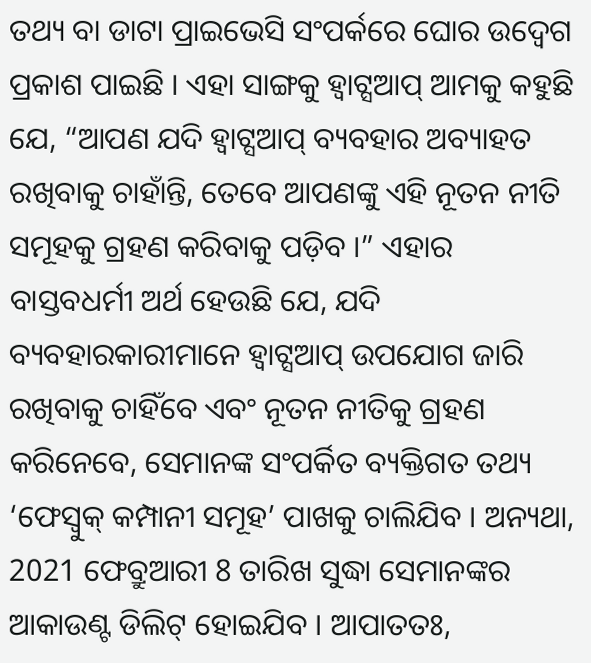ତଥ୍ୟ ବା ଡାଟା ପ୍ରାଇଭେସି ସଂପର୍କରେ ଘୋର ଉଦ୍ବେଗ ପ୍ରକାଶ ପାଇଛି । ଏହା ସାଙ୍ଗକୁ ହ୍ବାଟ୍ସଆପ୍ ଆମକୁ କହୁଛି ଯେ, “ଆପଣ ଯଦି ହ୍ବାଟ୍ସଆପ୍ ବ୍ୟବହାର ଅବ୍ୟାହତ ରଖିବାକୁ ଚାହାଁନ୍ତି, ତେବେ ଆପଣଙ୍କୁ ଏହି ନୂତନ ନୀତି ସମୂହକୁ ଗ୍ରହଣ କରିବାକୁ ପଡ଼ିବ ।” ଏହାର ବାସ୍ତବଧର୍ମୀ ଅର୍ଥ ହେଉଛି ଯେ, ଯଦି ବ୍ୟବହାରକାରୀମାନେ ହ୍ବାଟ୍ସଆପ୍ ଉପଯୋଗ ଜାରି ରଖିବାକୁ ଚାହିଁବେ ଏବଂ ନୂତନ ନୀତିକୁ ଗ୍ରହଣ କରିନେବେ, ସେମାନଙ୍କ ସଂପର୍କିତ ବ୍ୟକ୍ତିଗତ ତଥ୍ୟ ‘ଫେସ୍ବୁକ୍ କମ୍ପାନୀ ସମୂହ’ ପାଖକୁ ଚାଲିଯିବ । ଅନ୍ୟଥା, 2021 ଫେବ୍ରୁଆରୀ 8 ତାରିଖ ସୁଦ୍ଧା ସେମାନଙ୍କର ଆକାଉଣ୍ଟ ଡିଲିଟ୍ ହୋଇଯିବ । ଆପାତତଃ,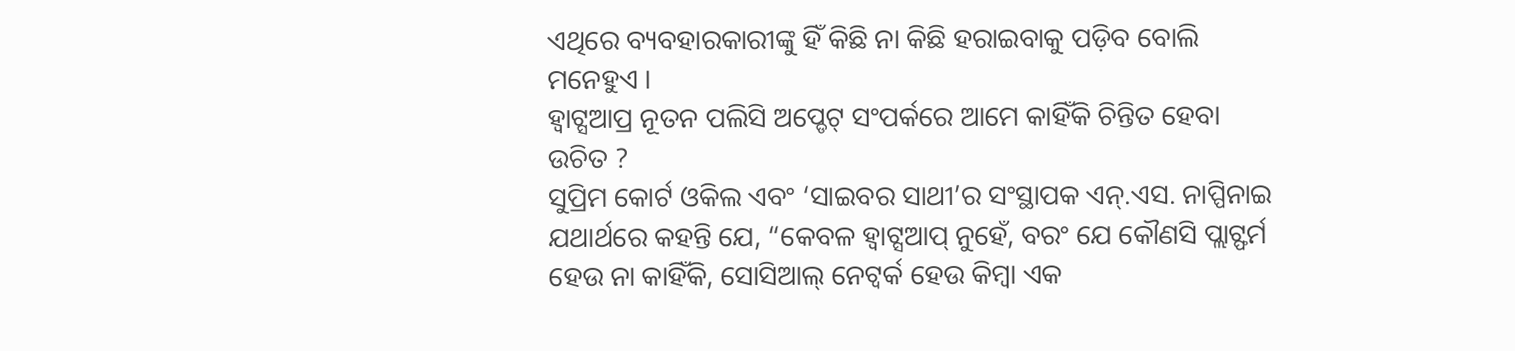ଏଥିରେ ବ୍ୟବହାରକାରୀଙ୍କୁ ହିଁ କିଛି ନା କିଛି ହରାଇବାକୁ ପଡ଼ିବ ବୋଲି ମନେହୁଏ ।
ହ୍ବାଟ୍ସଆପ୍ର ନୂତନ ପଲିସି ଅପ୍ଡେଟ୍ ସଂପର୍କରେ ଆମେ କାହିଁକି ଚିନ୍ତିତ ହେବା ଉଚିତ ?
ସୁପ୍ରିମ କୋର୍ଟ ଓକିଲ ଏବଂ ‘ସାଇବର ସାଥୀ’ର ସଂସ୍ଥାପକ ଏନ୍.ଏସ. ନାପ୍ପିନାଇ ଯଥାର୍ଥରେ କହନ୍ତି ଯେ, “କେବଳ ହ୍ବାଟ୍ସଆପ୍ ନୁହେଁ, ବରଂ ଯେ କୌଣସି ପ୍ଲାଟ୍ଫର୍ମ ହେଉ ନା କାହିଁକି, ସୋସିଆଲ୍ ନେଟ୍ୱର୍କ ହେଉ କିମ୍ବା ଏକ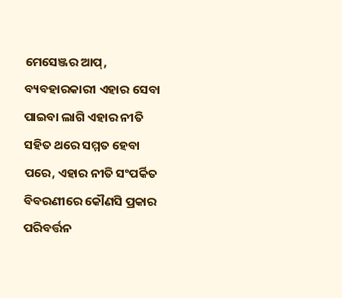ମେସେଞ୍ଜର ଆପ୍, ବ୍ୟବହାରକାରୀ ଏହାର ସେବା ପାଇବା ଲାଗି ଏହାର ନୀତି ସହିତ ଥରେ ସମ୍ମତ ହେବା ପରେ, ଏହାର ନୀତି ସଂପର୍କିତ ବିବରଣୀରେ କୌଣସି ପ୍ରକାର ପରିବର୍ତ୍ତନ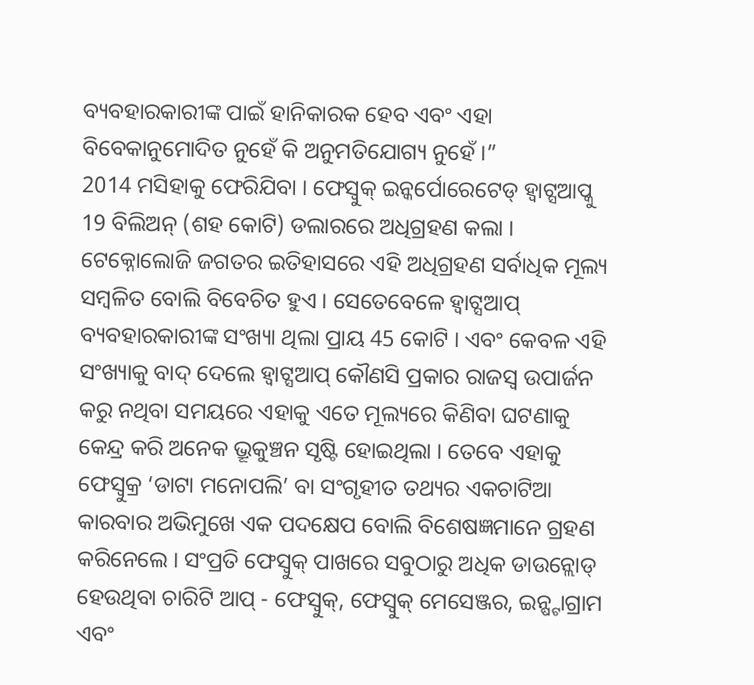ବ୍ୟବହାରକାରୀଙ୍କ ପାଇଁ ହାନିକାରକ ହେବ ଏବଂ ଏହା ବିବେକାନୁମୋଦିତ ନୁହେଁ କି ଅନୁମତିଯୋଗ୍ୟ ନୁହେଁ ।”
2014 ମସିହାକୁ ଫେରିଯିବା । ଫେସ୍ବୁକ୍ ଇନ୍କର୍ପୋରେଟେଡ୍ ହ୍ବାଟ୍ସଆପ୍କୁ 19 ବିଲିଅନ୍ (ଶହ କୋଟି) ଡଲାରରେ ଅଧିଗ୍ରହଣ କଲା । ଟେକ୍ନୋଲୋଜି ଜଗତର ଇତିହାସରେ ଏହି ଅଧିଗ୍ରହଣ ସର୍ବାଧିକ ମୂଲ୍ୟ ସମ୍ବଳିତ ବୋଲି ବିବେଚିତ ହୁଏ । ସେତେବେଳେ ହ୍ବାଟ୍ସଆପ୍ ବ୍ୟବହାରକାରୀଙ୍କ ସଂଖ୍ୟା ଥିଲା ପ୍ରାୟ 45 କୋଟି । ଏବଂ କେବଳ ଏହି ସଂଖ୍ୟାକୁ ବାଦ୍ ଦେଲେ ହ୍ବାଟ୍ସଆପ୍ କୌଣସି ପ୍ରକାର ରାଜସ୍ବ ଉପାର୍ଜନ କରୁ ନଥିବା ସମୟରେ ଏହାକୁ ଏତେ ମୂଲ୍ୟରେ କିଣିବା ଘଟଣାକୁ କେନ୍ଦ୍ର କରି ଅନେକ ଭ୍ରୂକୁଞ୍ଚନ ସୃଷ୍ଟି ହୋଇଥିଲା । ତେବେ ଏହାକୁ ଫେସ୍ବୁକ୍ର ‘ଡାଟା ମନୋପଲି’ ବା ସଂଗୃହୀତ ତଥ୍ୟର ଏକଚାଟିଆ କାରବାର ଅଭିମୁଖେ ଏକ ପଦକ୍ଷେପ ବୋଲି ବିଶେଷଜ୍ଞମାନେ ଗ୍ରହଣ କରିନେଲେ । ସଂପ୍ରତି ଫେସ୍ବୁକ୍ ପାଖରେ ସବୁଠାରୁ ଅଧିକ ଡାଉନ୍ଲୋଡ୍ ହେଉଥିବା ଚାରିଟି ଆପ୍ - ଫେସ୍ବୁକ୍, ଫେସ୍ବୁକ୍ ମେସେଞ୍ଜର, ଇନ୍ଷ୍ଟାଗ୍ରାମ ଏବଂ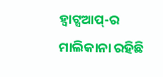ହ୍ବାଟ୍ସଆପ୍-ର ମାଲିକାନା ରହିଛି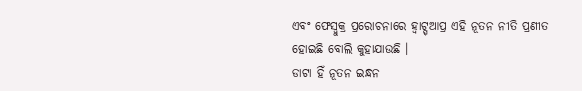ଏବଂ ଫେସ୍ବୁକ୍ର ପ୍ରରୋଚନାରେ ହ୍ବାଟ୍ସ୍ଆପ୍ର ଏହି ନୂତନ ନୀତି ପ୍ରଣୀତ ହୋଇଛି ବୋଲି କୁହାଯାଉଛି ।
ଡାଟା ହିଁ ନୂତନ ଇନ୍ଧନ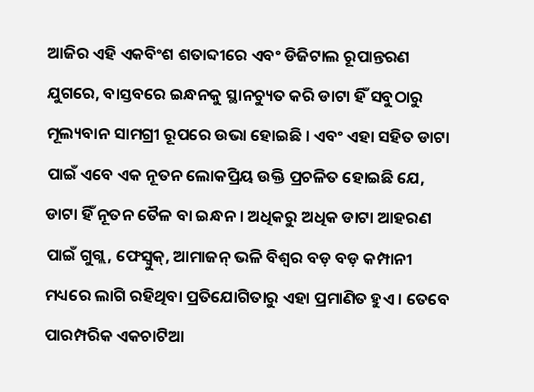ଆଜିର ଏହି ଏକବିଂଶ ଶତାବ୍ଦୀରେ ଏବଂ ଡିଜିଟାଲ ରୂପାନ୍ତରଣ ଯୁଗରେ, ବାସ୍ତବରେ ଇନ୍ଧନକୁ ସ୍ଥାନଚ୍ୟୁତ କରି ଡାଟା ହିଁ ସବୁଠାରୁ ମୂଲ୍ୟବାନ ସାମଗ୍ରୀ ରୂପରେ ଉଭା ହୋଇଛି । ଏବଂ ଏହା ସହିତ ଡାଟା ପାଇଁ ଏବେ ଏକ ନୂତନ ଲୋକପ୍ରିୟ ଉକ୍ତି ପ୍ରଚଳିତ ହୋଇଛି ଯେ, ଡାଟା ହିଁ ନୂତନ ତୈଳ ବା ଇନ୍ଧନ । ଅଧିକରୁ ଅଧିକ ଡାଟା ଆହରଣ ପାଇଁ ଗୁଗ୍ଲ, ଫେସ୍ବୁକ୍, ଆମାଜନ୍ ଭଳି ବିଶ୍ବର ବଡ଼ ବଡ଼ କମ୍ପାନୀ ମଧ୍ୟରେ ଲାଗି ରହିଥିବା ପ୍ରତିଯୋଗିତାରୁ ଏହା ପ୍ରମାଣିତ ହୁଏ । ତେବେ ପାରମ୍ପରିକ ଏକଚାଟିଆ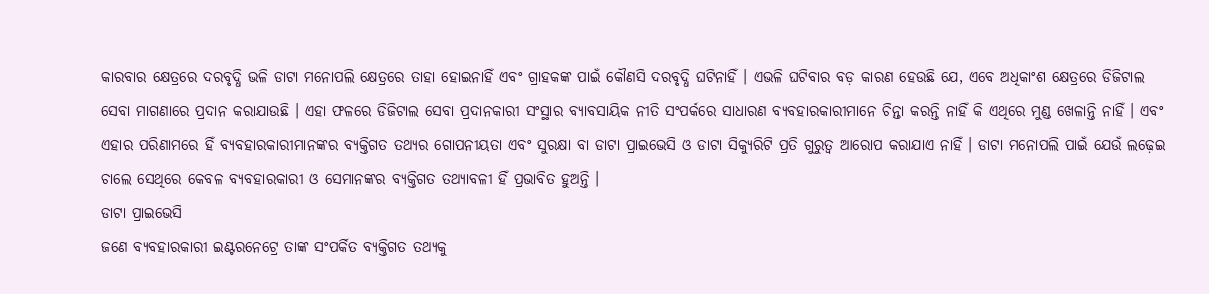କାରବାର କ୍ଷେତ୍ରରେ ଦରବୃଦ୍ଧି ଭଳି ଡାଟା ମନୋପଲି କ୍ଷେତ୍ରରେ ତାହା ହୋଇନାହିଁ ଏବଂ ଗ୍ରାହକଙ୍କ ପାଇଁ କୌଣସି ଦରବୃଦ୍ଧି ଘଟିନାହିଁ । ଏଭଳି ଘଟିବାର ବଡ଼ କାରଣ ହେଉଛି ଯେ, ଏବେ ଅଧିକାଂଶ କ୍ଷେତ୍ରରେ ଡିଜିଟାଲ ସେବା ମାଗଣାରେ ପ୍ରଦାନ କରାଯାଉଛି । ଏହା ଫଳରେ ଡିଜିଟାଲ ସେବା ପ୍ରଦାନକାରୀ ସଂସ୍ଥାର ବ୍ୟାବସାୟିକ ନୀତି ସଂପର୍କରେ ସାଧାରଣ ବ୍ୟବହାରକାରୀମାନେ ଚିନ୍ତା କରନ୍ତି ନାହିଁ କି ଏଥିରେ ମୁଣ୍ଡ ଖେଳାନ୍ତି ନାହିଁ । ଏବଂ ଏହାର ପରିଣାମରେ ହିଁ ବ୍ୟବହାରକାରୀମାନଙ୍କର ବ୍ୟକ୍ତିଗତ ତଥ୍ୟର ଗୋପନୀୟତା ଏବଂ ସୁରକ୍ଷା ବା ଡାଟା ପ୍ରାଇଭେସି ଓ ଡାଟା ସିକ୍ୟୁରିଟି ପ୍ରତି ଗୁରୁତ୍ବ ଆରୋପ କରାଯାଏ ନାହିଁ । ଡାଟା ମନୋପଲି ପାଇଁ ଯେଉଁ ଲଢ଼େଇ ଚାଲେ ସେଥିରେ କେବଳ ବ୍ୟବହାରକାରୀ ଓ ସେମାନଙ୍କର ବ୍ୟକ୍ତିଗତ ତଥ୍ୟାବଳୀ ହିଁ ପ୍ରଭାବିତ ହୁଅନ୍ତି ।
ଡାଟା ପ୍ରାଇଭେସି
ଜଣେ ବ୍ୟବହାରକାରୀ ଇଣ୍ଟରନେଟ୍ରେ ତାଙ୍କ ସଂପର୍କିତ ବ୍ୟକ୍ତିଗତ ତଥ୍ୟକୁ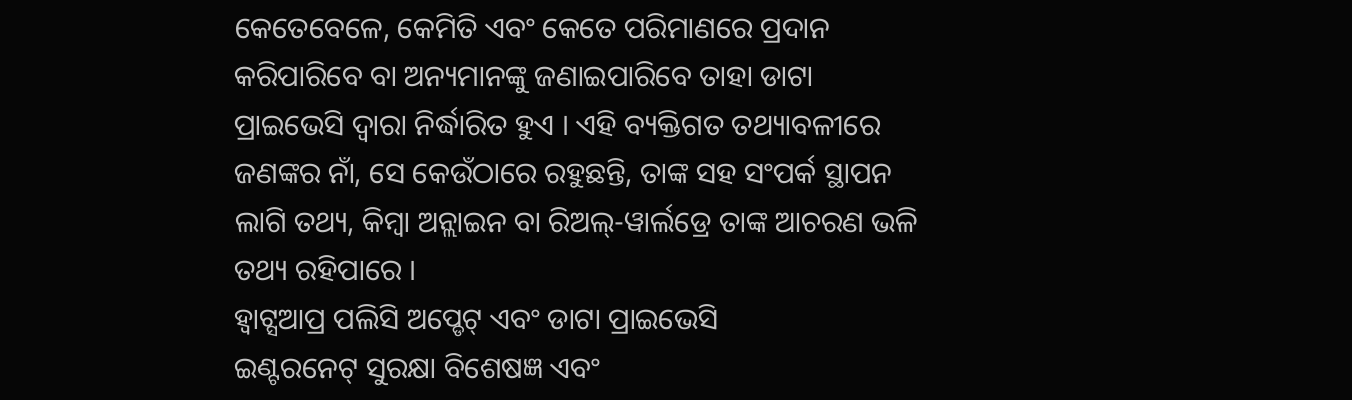କେତେବେଳେ, କେମିତି ଏବଂ କେତେ ପରିମାଣରେ ପ୍ରଦାନ କରିପାରିବେ ବା ଅନ୍ୟମାନଙ୍କୁ ଜଣାଇପାରିବେ ତାହା ଡାଟା ପ୍ରାଇଭେସି ଦ୍ବାରା ନିର୍ଦ୍ଧାରିତ ହୁଏ । ଏହି ବ୍ୟକ୍ତିଗତ ତଥ୍ୟାବଳୀରେ ଜଣଙ୍କର ନାଁ, ସେ କେଉଁଠାରେ ରହୁଛନ୍ତି, ତାଙ୍କ ସହ ସଂପର୍କ ସ୍ଥାପନ ଲାଗି ତଥ୍ୟ, କିମ୍ବା ଅନ୍ଲାଇନ ବା ରିଅଲ୍-ୱାର୍ଲଡ୍ରେ ତାଙ୍କ ଆଚରଣ ଭଳି ତଥ୍ୟ ରହିପାରେ ।
ହ୍ବାଟ୍ସଆପ୍ର ପଲିସି ଅପ୍ଡେଟ୍ ଏବଂ ଡାଟା ପ୍ରାଇଭେସି
ଇଣ୍ଟରନେଟ୍ ସୁରକ୍ଷା ବିଶେଷଜ୍ଞ ଏବଂ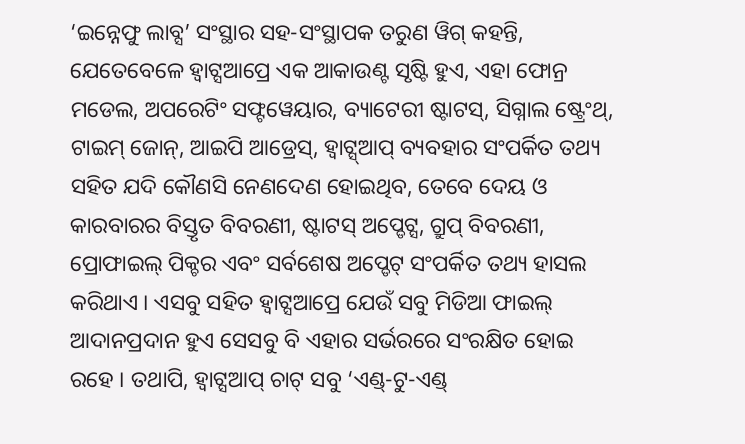‘ଇନ୍ନେଫୁ ଲାବ୍ସ’ ସଂସ୍ଥାର ସହ-ସଂସ୍ଥାପକ ତରୁଣ ୱିଗ୍ କହନ୍ତି, ଯେତେବେଳେ ହ୍ବାଟ୍ସଆପ୍ରେ ଏକ ଆକାଉଣ୍ଟ ସୃଷ୍ଟି ହୁଏ, ଏହା ଫୋନ୍ର ମଡେଲ, ଅପରେଟିଂ ସଫ୍ଟୱେୟାର, ବ୍ୟାଟେରୀ ଷ୍ଟାଟସ୍, ସିଗ୍ନାଲ ଷ୍ଟ୍ରେଂଥ୍, ଟାଇମ୍ ଜୋନ୍, ଆଇପି ଆଡ୍ରେସ୍, ହ୍ବାଟ୍ସ୍ଆପ୍ ବ୍ୟବହାର ସଂପର୍କିତ ତଥ୍ୟ ସହିତ ଯଦି କୌଣସି ନେଣଦେଣ ହୋଇଥିବ, ତେବେ ଦେୟ ଓ କାରବାରର ବିସ୍ତୃତ ବିବରଣୀ, ଷ୍ଟାଟସ୍ ଅପ୍ଡେଟ୍ସ, ଗ୍ରୁପ୍ ବିବରଣୀ, ପ୍ରୋଫାଇଲ୍ ପିକ୍ଚର ଏବଂ ସର୍ବଶେଷ ଅପ୍ଡେଟ୍ ସଂପର୍କିତ ତଥ୍ୟ ହାସଲ କରିଥାଏ । ଏସବୁ ସହିତ ହ୍ବାଟ୍ସଆପ୍ରେ ଯେଉଁ ସବୁ ମିଡିଆ ଫାଇଲ୍ ଆଦାନପ୍ରଦାନ ହୁଏ ସେସବୁ ବି ଏହାର ସର୍ଭରରେ ସଂରକ୍ଷିତ ହୋଇ ରହେ । ତଥାପି, ହ୍ବାଟ୍ସଆପ୍ ଚାଟ୍ ସବୁ ‘ଏଣ୍ଡ୍-ଟୁ-ଏଣ୍ଡ୍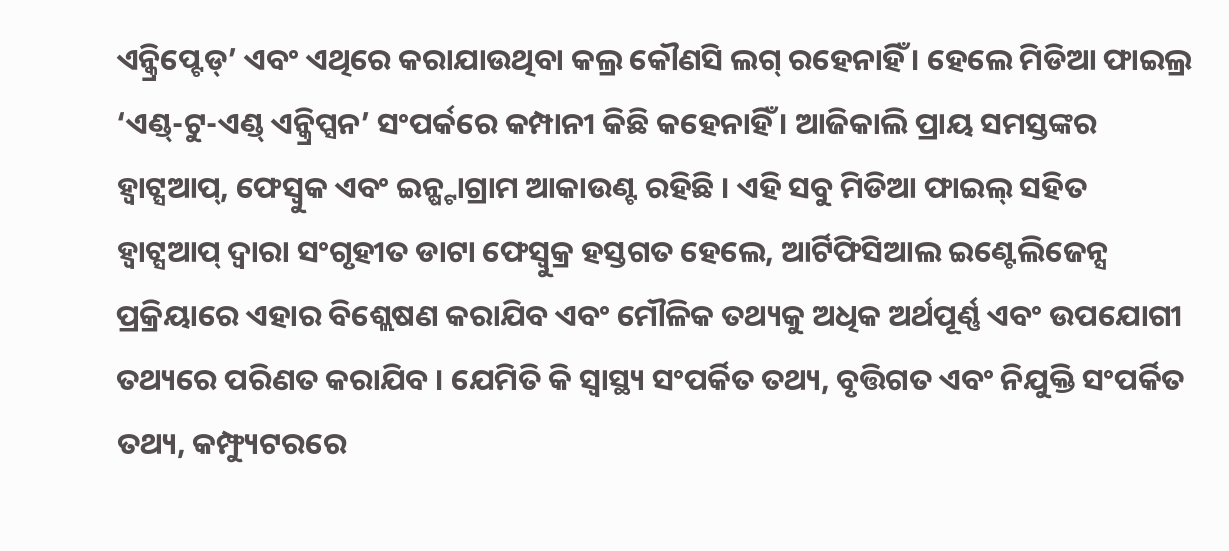ଏନ୍କ୍ରିପ୍ଟେଡ୍’ ଏବଂ ଏଥିରେ କରାଯାଉଥିବା କଲ୍ର କୌଣସି ଲଗ୍ ରହେନାହିଁ । ହେଲେ ମିଡିଆ ଫାଇଲ୍ର ‘ଏଣ୍ଡ୍-ଟୁ-ଏଣ୍ଡ୍ ଏନ୍କ୍ରିପ୍ସନ’ ସଂପର୍କରେ କମ୍ପାନୀ କିଛି କହେନାହିଁ । ଆଜିକାଲି ପ୍ରାୟ ସମସ୍ତଙ୍କର ହ୍ବାଟ୍ସଆପ୍, ଫେସ୍ବୁକ ଏବଂ ଇନ୍ଷ୍ଟାଗ୍ରାମ ଆକାଉଣ୍ଟ ରହିଛି । ଏହି ସବୁ ମିଡିଆ ଫାଇଲ୍ ସହିତ ହ୍ବାଟ୍ସଆପ୍ ଦ୍ବାରା ସଂଗୃହୀତ ଡାଟା ଫେସ୍ବୁକ୍ର ହସ୍ତଗତ ହେଲେ, ଆର୍ଟିଫିସିଆଲ ଇଣ୍ଟେଲିଜେନ୍ସ ପ୍ରକ୍ରିୟାରେ ଏହାର ବିଶ୍ଲେଷଣ କରାଯିବ ଏବଂ ମୌଳିକ ତଥ୍ୟକୁ ଅଧିକ ଅର୍ଥପୂର୍ଣ୍ଣ ଏବଂ ଉପଯୋଗୀ ତଥ୍ୟରେ ପରିଣତ କରାଯିବ । ଯେମିତି କି ସ୍ବାସ୍ଥ୍ୟ ସଂପର୍କିତ ତଥ୍ୟ, ବୃତ୍ତିଗତ ଏବଂ ନିଯୁକ୍ତି ସଂପର୍କିତ ତଥ୍ୟ, କମ୍ଫ୍ୟୁଟରରେ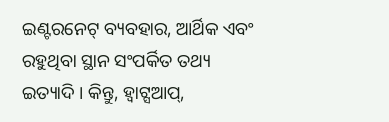ଇଣ୍ଟରନେଟ୍ ବ୍ୟବହାର, ଆର୍ଥିକ ଏବଂ ରହୁଥିବା ସ୍ଥାନ ସଂପର୍କିତ ତଥ୍ୟ ଇତ୍ୟାଦି । କିନ୍ତୁ, ହ୍ବାଟ୍ସଆପ୍,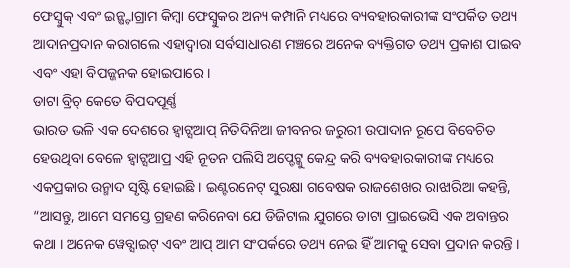ଫେସ୍ବୁକ୍ ଏବଂ ଇନ୍ଷ୍ଟାଗ୍ରାମ କିମ୍ବା ଫେସ୍ବୁକର ଅନ୍ୟ କମ୍ପାନି ମଧ୍ୟରେ ବ୍ୟବହାରକାରୀଙ୍କ ସଂପର୍କିତ ତଥ୍ୟ ଆଦାନପ୍ରଦାନ କରାଗଲେ ଏହାଦ୍ବାରା ସର୍ବସାଧାରଣ ମଞ୍ଚରେ ଅନେକ ବ୍ୟକ୍ତିଗତ ତଥ୍ୟ ପ୍ରକାଶ ପାଇବ ଏବଂ ଏହା ବିପଜ୍ଜନକ ହୋଇପାରେ ।
ଡାଟା ବ୍ରିଚ୍ କେତେ ବିପଦପୂର୍ଣ୍ଣ
ଭାରତ ଭଳି ଏକ ଦେଶରେ ହ୍ବାଟ୍ସଆପ୍ ନିତିଦିନିଆ ଜୀବନର ଜରୁରୀ ଉପାଦାନ ରୂପେ ବିବେଚିତ ହେଉଥିବା ବେଳେ ହ୍ବାଟ୍ସଆପ୍ର ଏହି ନୂତନ ପଲିସି ଅପ୍ଡେଟ୍କୁ କେନ୍ଦ୍ର କରି ବ୍ୟବହାରକାରୀଙ୍କ ମଧ୍ୟରେ ଏକପ୍ରକାର ଉନ୍ମାଦ ସୃଷ୍ଟି ହୋଇଛି । ଇଣ୍ଟରନେଟ୍ ସୁରକ୍ଷା ଗବେଷକ ରାଜଶେଖର ରାଝାରିଆ କହନ୍ତି, “ଆସନ୍ତୁ, ଆମେ ସମସ୍ତେ ଗ୍ରହଣ କରିନେବା ଯେ ଡିଜିଟାଲ ଯୁଗରେ ଡାଟା ପ୍ରାଇଭେସି ଏକ ଅବାନ୍ତର କଥା । ଅନେକ ୱେବ୍ସାଇଟ୍ ଏବଂ ଆପ୍ ଆମ ସଂପର୍କରେ ତଥ୍ୟ ନେଇ ହିଁ ଆମକୁ ସେବା ପ୍ରଦାନ କରନ୍ତି ।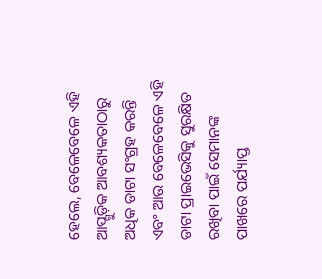ହେଲେ, ବେଳେବେଳେ ଏହି ଆପ୍ଗୁଡ଼ିକ ଆବଶ୍ୟକତାଠାରୁ ଅଧିକ ଡାଟା ସଂଗ୍ରହ କରନ୍ତି ଏବଂ ଆଉ ବେଳେବେଳେ ଏହି ଡାଟା ପ୍ରାଇଭେସିକୁ ସୁରକ୍ଷିତ ରଖିବା ପାଇଁ ସେମାନଙ୍କ ପାଖରେ ପର୍ଯ୍ୟାପ୍ତ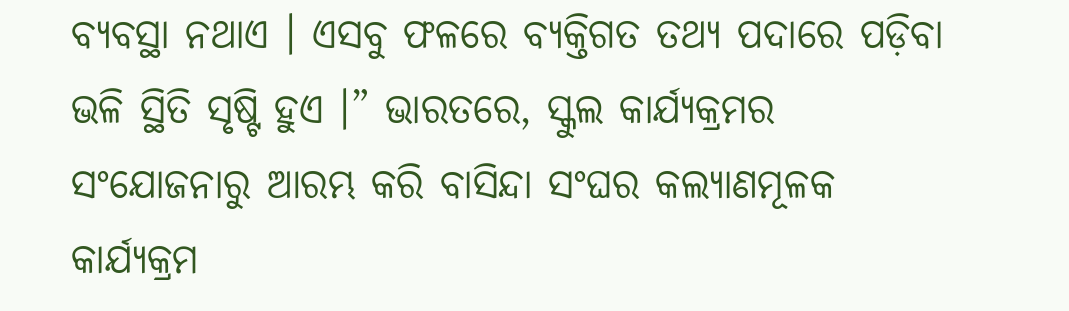ବ୍ୟବସ୍ଥା ନଥାଏ । ଏସବୁ ଫଳରେ ବ୍ୟକ୍ତିଗତ ତଥ୍ୟ ପଦାରେ ପଡ଼ିବା ଭଳି ସ୍ଥିତି ସୃଷ୍ଟି ହୁଏ ।” ଭାରତରେ, ସ୍କୁଲ କାର୍ଯ୍ୟକ୍ରମର ସଂଯୋଜନାରୁ ଆରମ୍ଭ କରି ବାସିନ୍ଦା ସଂଘର କଲ୍ୟାଣମୂଳକ କାର୍ଯ୍ୟକ୍ରମ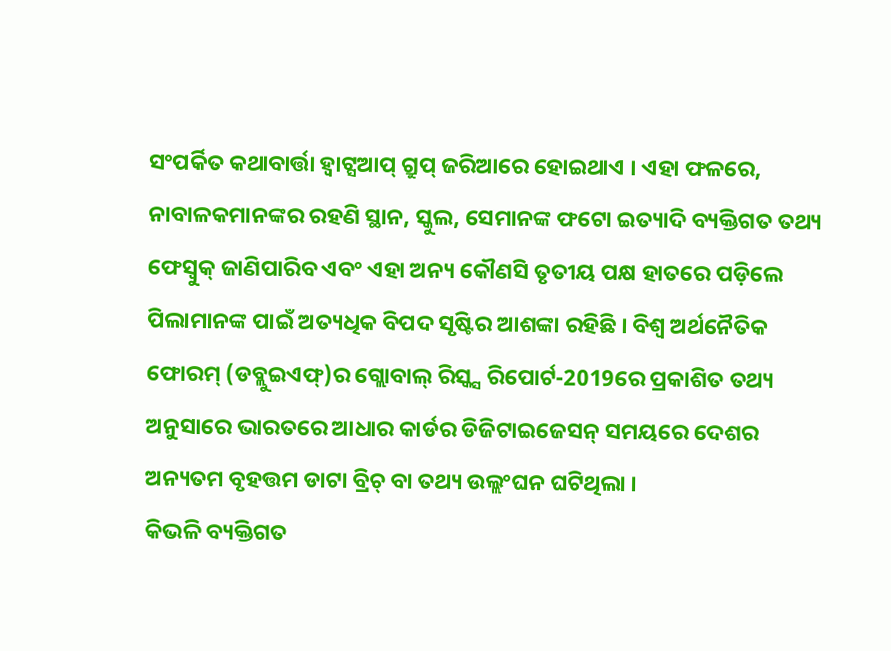ସଂପର୍କିତ କଥାବାର୍ତ୍ତା ହ୍ବାଟ୍ସଆପ୍ ଗ୍ରୁପ୍ ଜରିଆରେ ହୋଇଥାଏ । ଏହା ଫଳରେ, ନାବାଳକମାନଙ୍କର ରହଣି ସ୍ଥାନ, ସ୍କୁଲ, ସେମାନଙ୍କ ଫଟୋ ଇତ୍ୟାଦି ବ୍ୟକ୍ତିଗତ ତଥ୍ୟ ଫେସ୍ବୁକ୍ ଜାଣିପାରିବ ଏବଂ ଏହା ଅନ୍ୟ କୌଣସି ତୃତୀୟ ପକ୍ଷ ହାତରେ ପଡ଼ିଲେ ପିଲାମାନଙ୍କ ପାଇଁ ଅତ୍ୟଧିକ ବିପଦ ସୃଷ୍ଟିର ଆଶଙ୍କା ରହିଛି । ବିଶ୍ବ ଅର୍ଥନୈତିକ ଫୋରମ୍ (ଡବ୍ଲୁଇଏଫ୍)ର ଗ୍ଲୋବାଲ୍ ରିସ୍କ୍ସ ରିପୋର୍ଟ-2019ରେ ପ୍ରକାଶିତ ତଥ୍ୟ ଅନୁସାରେ ଭାରତରେ ଆଧାର କାର୍ଡର ଡିଜିଟାଇଜେସନ୍ ସମୟରେ ଦେଶର ଅନ୍ୟତମ ବୃହତ୍ତମ ଡାଟା ବ୍ରିଚ୍ ବା ତଥ୍ୟ ଉଲ୍ଲଂଘନ ଘଟିଥିଲା ।
କିଭଳି ବ୍ୟକ୍ତିଗତ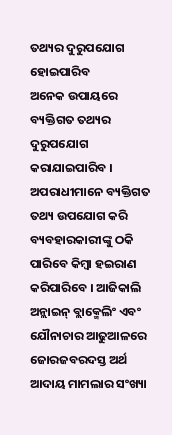ତଥ୍ୟର ଦୁରୁପଯୋଗ ହୋଇପାରିବ
ଅନେକ ଉପାୟରେ ବ୍ୟକ୍ତିଗତ ତଥ୍ୟର ଦୁରୁପଯୋଗ କରାଯାଇପାରିବ । ଅପରାଧୀମାନେ ବ୍ୟକ୍ତିଗତ ତଥ୍ୟ ଉପଯୋଗ କରି ବ୍ୟବହାରକାରୀଙ୍କୁ ଠକି ପାରିବେ କିମ୍ବା ହଇରାଣ କରିପାରିବେ । ଆଜିକାଲି ଅନ୍ଲାଇନ୍ ବ୍ଲାକ୍ମେଲିଂ ଏବଂ ଯୌନାଚାର ଆଢୁଆଳରେ ଜୋରଜବରଦସ୍ତ ଅର୍ଥ ଆଦାୟ ମାମଲାର ସଂଖ୍ୟା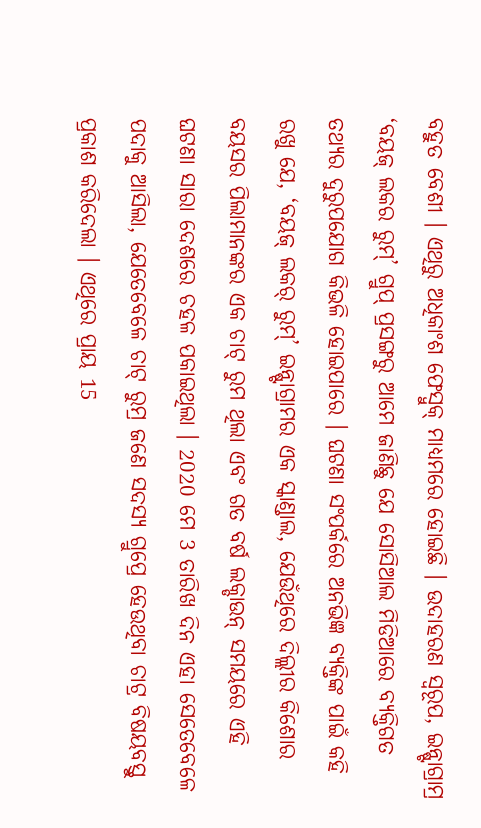ବହୁତ ବେଶୀ । ଏଥିରୁ ଅଧିକାଂଶ ଫେସ୍ବୁକ୍ ମାଧ୍ୟମରେ ହୋଇଛି । ଉଦାହରଣ ସ୍ବରୂପ, ଇନ୍ଷ୍ଟାଗ୍ରାମ୍ର ‘ବୟଜ୍ ଲକର ରୁମ୍’ ଗ୍ରୁପ୍ ପ୍ରସଙ୍ଗରୁ ଆମେ ଜାଣିଛୁ ଯେ ସୋସିଆଲ ମିଡିଆରେ ବ୍ୟକ୍ତିଗତ ତଥ୍ୟର ଦୁରୁପଯୋଗ କିଭଳି ହୋଇପାରେ । ଘଟଣା ସଂପର୍କରେ ଅନଭିଜ୍ଞ ବ୍ୟକ୍ତିଙ୍କ ପାଇଁ କହି ରଖୁ ଯେ, ‘ବୟଜ୍ ଲକର୍ ରୁମ୍’ ଇନ୍ଷ୍ଟାଗ୍ରାମର ଏକ ସ୍କାଣ୍ଡାଲ, ଯେଉଁଥିରେ ଦିଲ୍ଲୀର କିଶୋର ବୟସର ପିଲାମାନଙ୍କର ଏକ ଚାଟ୍ ରୁମ ଥିଲା ଏବଂ ଗତ ବର୍ଷ ଲକ୍ଡାଉନ୍ ସମୟରେ ଏହି ଘଟଣା ସାରା ଦେଶରେ ଚହଳ ପକାଇଥିଲା । 2020 ମେ 3 ତାରିଖ ଦିନ ଏହା ସେତେବେଳେ ପଦାକୁ ଆସିଲା, ଯେତେବେଳେ ଚାଟ୍ ରୁମ୍ର ଜଣେ ସଦସ୍ୟ ଗ୍ରୁପ୍ରେ ହେଉଥିବା ଚାଟ୍ର ବିଷୟବସ୍ତୁ ପ୍ରକାଶ କରିଦେଲା । ଏଥିରେ ପ୍ରାୟ 15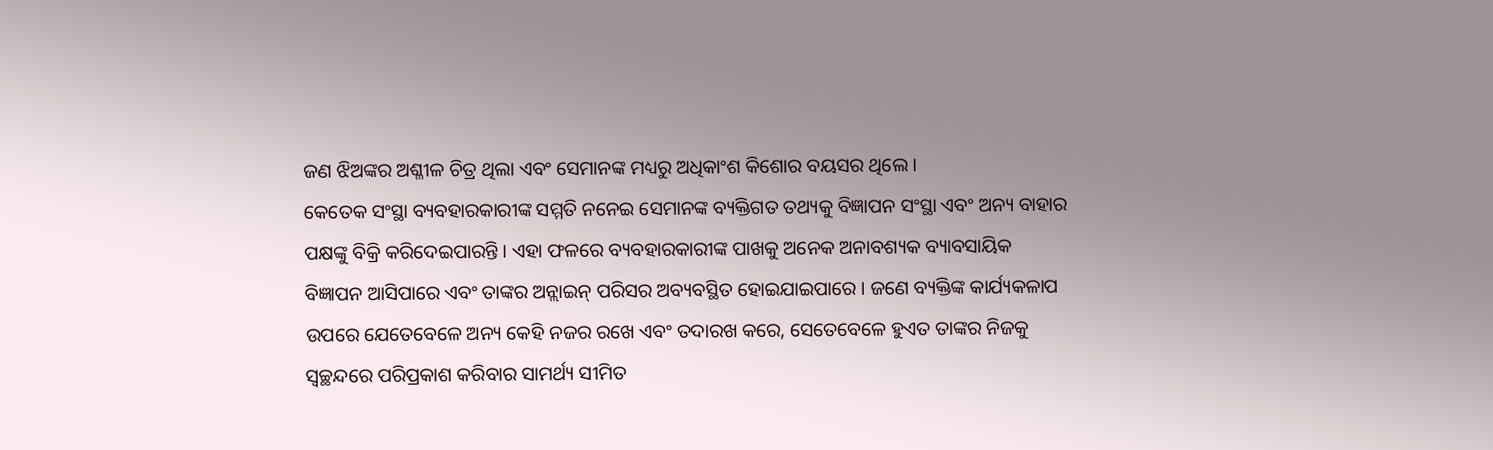ଜଣ ଝିଅଙ୍କର ଅଶ୍ଳୀଳ ଚିତ୍ର ଥିଲା ଏବଂ ସେମାନଙ୍କ ମଧ୍ୟରୁ ଅଧିକାଂଶ କିଶୋର ବୟସର ଥିଲେ ।
କେତେକ ସଂସ୍ଥା ବ୍ୟବହାରକାରୀଙ୍କ ସମ୍ମତି ନନେଇ ସେମାନଙ୍କ ବ୍ୟକ୍ତିଗତ ତଥ୍ୟକୁ ବିଜ୍ଞାପନ ସଂସ୍ଥା ଏବଂ ଅନ୍ୟ ବାହାର ପକ୍ଷଙ୍କୁ ବିକ୍ରି କରିଦେଇପାରନ୍ତି । ଏହା ଫଳରେ ବ୍ୟବହାରକାରୀଙ୍କ ପାଖକୁ ଅନେକ ଅନାବଶ୍ୟକ ବ୍ୟାବସାୟିକ ବିଜ୍ଞାପନ ଆସିପାରେ ଏବଂ ତାଙ୍କର ଅନ୍ଲାଇନ୍ ପରିସର ଅବ୍ୟବସ୍ଥିତ ହୋଇଯାଇପାରେ । ଜଣେ ବ୍ୟକ୍ତିଙ୍କ କାର୍ଯ୍ୟକଳାପ ଉପରେ ଯେତେବେଳେ ଅନ୍ୟ କେହି ନଜର ରଖେ ଏବଂ ତଦାରଖ କରେ, ସେତେବେଳେ ହୁଏତ ତାଙ୍କର ନିଜକୁ ସ୍ବଚ୍ଛନ୍ଦରେ ପରିପ୍ରକାଶ କରିବାର ସାମର୍ଥ୍ୟ ସୀମିତ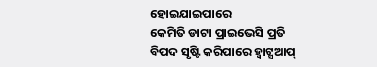ହୋଇଯାଇପାରେ
କେମିତି ଡାଟା ପ୍ରାଇଭେସି ପ୍ରତି ବିପଦ ସୃଷ୍ଟି କରିପାରେ ହ୍ବାଟ୍ସଆପ୍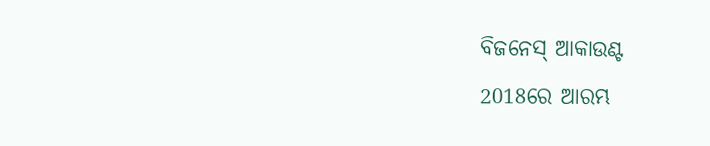ବିଜନେସ୍ ଆକାଉଣ୍ଟ
2018ରେ ଆରମ୍ଭ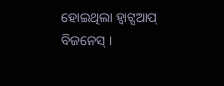ହୋଇଥିଲା ହ୍ବାଟ୍ସଆପ୍ ବିଜନେସ୍ ।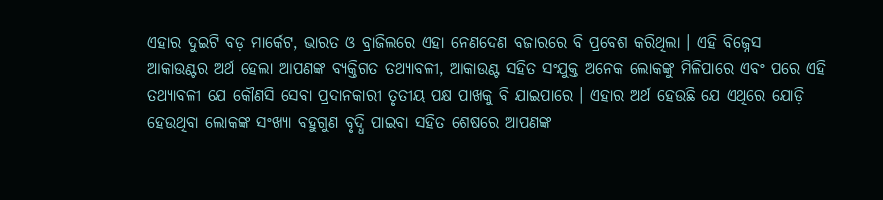ଏହାର ଦୁଇଟି ବଡ଼ ମାର୍କେଟ, ଭାରତ ଓ ବ୍ରାଜିଲରେ ଏହା ନେଣଦେଣ ବଜାରରେ ବି ପ୍ରବେଶ କରିଥିଲା । ଏହି ବିଜ୍ନେସ ଆକାଉଣ୍ଟର ଅର୍ଥ ହେଲା ଆପଣଙ୍କ ବ୍ୟକ୍ତିଗତ ତଥ୍ୟାବଳୀ, ଆକାଉଣ୍ଟ ସହିତ ସଂଯୁକ୍ତ ଅନେକ ଲୋକଙ୍କୁ ମିଳିପାରେ ଏବଂ ପରେ ଏହି ତଥ୍ୟାବଳୀ ଯେ କୌଣସି ସେବା ପ୍ରଦାନକାରୀ ତୃତୀୟ ପକ୍ଷ ପାଖକୁ ବି ଯାଇପାରେ । ଏହାର ଅର୍ଥ ହେଉଛି ଯେ ଏଥିରେ ଯୋଡ଼ି ହେଉଥିବା ଲୋକଙ୍କ ସଂଖ୍ୟା ବହୁଗୁଣ ବୃଦ୍ଧି ପାଇବା ସହିତ ଶେଷରେ ଆପଣଙ୍କ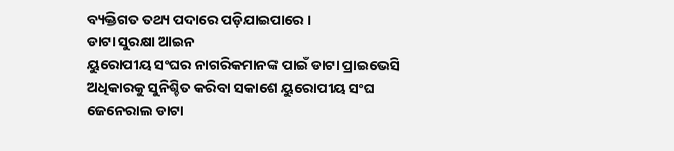ବ୍ୟକ୍ତିଗତ ତଥ୍ୟ ପଦାରେ ପଡ଼ିଯାଇପାରେ ।
ଡାଟା ସୁରକ୍ଷା ଆଇନ
ୟୁରୋପୀୟ ସଂଘର ନାଗରିକମାନଙ୍କ ପାଇଁ ଡାଟା ପ୍ରାଇଭେସି ଅଧିକାରକୁ ସୁନିଶ୍ଚିତ କରିବା ସକାଶେ ୟୁରୋପୀୟ ସଂଘ ଜେନେରାଲ ଡାଟା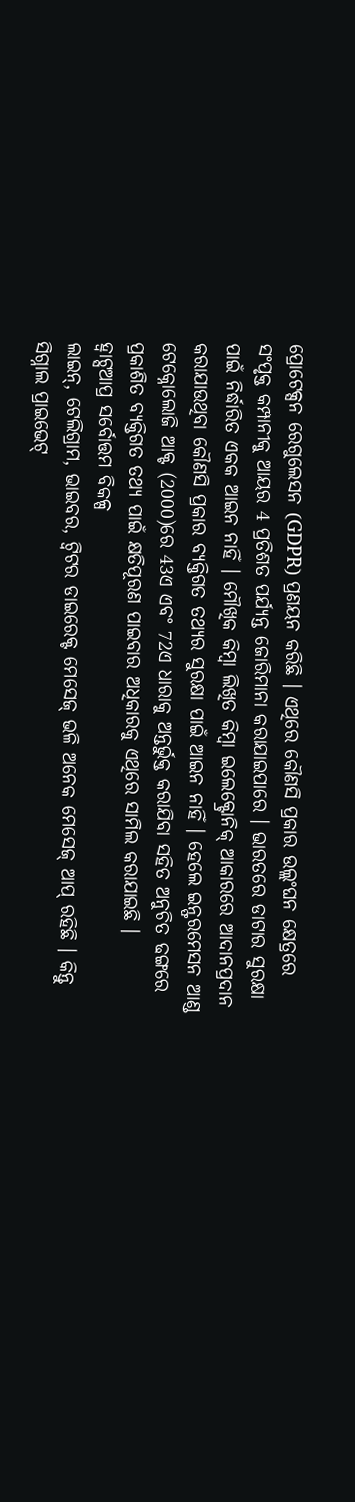ପ୍ରୋଟେକ୍ସନ ରେଗୁଲେସନ (GDPR) ପ୍ରଣୟନ କରିଛି । ଏଥିରେ କୌଣସି ପ୍ରକାର ଉଲ୍ଲଂଘନ କ୍ଷେତ୍ରରେ ସଂପୃକ୍ତ କମ୍ପାନୀକୁ ଆୟର 4 ପ୍ରତିଶତ ପର୍ଯ୍ୟନ୍ତ ଜୋରିମାନା କରାଯାଇପାରେ । ଭାରତରେ ଡାଟାର ସୁରକ୍ଷା ପାଇଁ ନିର୍ଦ୍ଧାରିତ ଏକକ ଆଇନ ନାହିଁ । ମୌଖିକ କିମ୍ବା ଲିଖିତ କିମ୍ବା ଇଲେକ୍ଟ୍ରୋନିକ୍ ଆକାରରେ ଆଦାନପ୍ରଦାନ କରାଯାଉଥିବା କୌଣସି ପ୍ରକାର ବ୍ୟକ୍ତିଗତ ତଥ୍ୟର ସୁରକ୍ଷା ପାଇଁ ଆଇନ ନାହିଁ । ହେଲେ ଇନ୍ଫରମେସନ ଆଣ୍ଡ ଟେକ୍ନୋଲୋଜି ଆକ୍ଟ (2000)ରେ 43ଏ ଏବଂ 72ଏ ଧାରାକୁ ଅନ୍ତର୍ଭୁକ୍ତ କରାଯିବା ସହିତ ଅନୁଚିତ ଢଙ୍ଗରେ ପ୍ରକାଶିତ ବ୍ୟକ୍ତିଗତ ତଥ୍ୟ ପାଇଁ କ୍ଷତିପୂରଣ ପାଇବାର ଅଧିକାରକୁ ଏଥିରେ ସାମିଲ କରାଯାଇଛି ।
ହ୍ବାଟ୍ସଆପ୍ର ସର୍ବୋତ୍ତମ ବିକଳ୍ପ
ଲାଇନ୍, ଟେଲିଗ୍ରାମ, ଭାଇବର, ଟ୍ବିଟର ଡାଇରେକ୍ଟ ମେସେଜ୍ ଭଳି ଅନେକ ମେସେଜ୍ ଆପ୍ ରହିଛି । କିନ୍ତୁ ସିଗ୍ନାଲ ପ୍ରାଇଭେଟ୍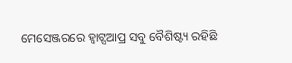ମେସେଞ୍ଜରରେ ହ୍ବାଟ୍ସଆପ୍ର ସବୁ ବୈଶିଷ୍ଟ୍ୟ ରହିଛି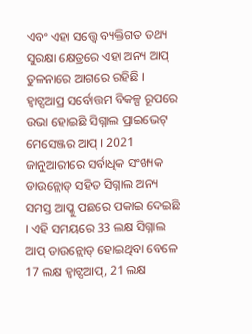ଏବଂ ଏହା ସତ୍ତ୍ବେ ବ୍ୟକ୍ତିଗତ ତଥ୍ୟ ସୁରକ୍ଷା କ୍ଷେତ୍ରରେ ଏହା ଅନ୍ୟ ଆପ୍ ତୁଳନାରେ ଆଗରେ ରହିଛି । ହ୍ବାଟ୍ସଆପ୍ର ସର୍ବୋତ୍ତମ ବିକଳ୍ପ ରୂପରେ ଉଭା ହୋଇଛି ସିଗ୍ନାଲ ପ୍ରାଇଭେଟ୍ ମେସେଞ୍ଜର ଆପ୍ । 2021 ଜାନୁଆରୀରେ ସର୍ବାଧିକ ସଂଖ୍ୟକ ଡାଉନ୍ଲୋଡ୍ ସହିତ ସିଗ୍ନାଲ ଅନ୍ୟ ସମସ୍ତ ଆପ୍କୁ ପଛରେ ପକାଇ ଦେଇଛି । ଏହି ସମୟରେ 33 ଲକ୍ଷ ସିଗ୍ନାଲ ଆପ୍ ଡାଉନ୍ଲୋଡ୍ ହୋଇଥିବା ବେଳେ 17 ଲକ୍ଷ ହ୍ବାଟ୍ସଆପ୍, 21 ଲକ୍ଷ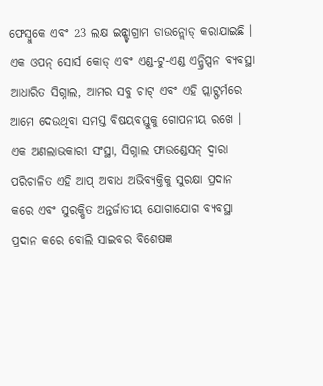ଫେସ୍ବୁକେ ଏବଂ 23 ଲକ୍ଷ ଇନ୍ଷ୍ଟାଗ୍ରାମ ଡାଉନ୍ଲୋଡ୍ କରାଯାଇଛି । ଏକ ଓପନ୍ ସୋର୍ସ କୋଡ୍ ଏବଂ ଏଣ୍ଡ-ଟୁ-ଏଣ୍ଡ ଏନ୍କ୍ରିପ୍ସନ ବ୍ୟବସ୍ଥା ଆଧାରିତ ସିଗ୍ନାଲ, ଆମର ସବୁ ଚାଟ୍ ଏବଂ ଏହି ପ୍ଲାଟ୍ଫର୍ମରେ ଆମେ ଦେଉଥିବା ସମସ୍ତ ବିଷୟବସ୍ତୁକୁ ଗୋପନୀୟ ରଖେ । ଏକ ଅଣଲାଭକାରୀ ସଂସ୍ଥା, ସିଗ୍ନାଲ ଫାଉଣ୍ଡେସନ୍ ଦ୍ବାରା ପରିଚାଳିତ ଏହି ଆପ୍ ଅବାଧ ଅଭିବ୍ୟକ୍ତିକୁ ସୁରକ୍ଷା ପ୍ରଦାନ କରେ ଏବଂ ସୁରକ୍ଷିତ ଅନ୍ତର୍ଜାତୀୟ ଯୋଗାଯୋଗ ବ୍ୟବସ୍ଥା ପ୍ରଦାନ କରେ ବୋଲି ସାଇବର ବିଶେଷଜ୍ଞ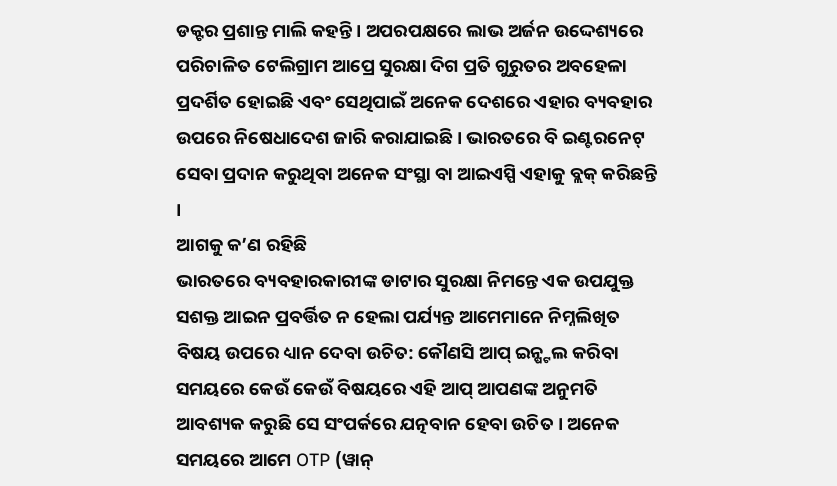ଡକ୍ଟର ପ୍ରଶାନ୍ତ ମାଲି କହନ୍ତି । ଅପରପକ୍ଷରେ ଲାଭ ଅର୍ଜନ ଉଦ୍ଦେଶ୍ୟରେ ପରିଚାଳିତ ଟେଲିଗ୍ରାମ ଆପ୍ରେ ସୁରକ୍ଷା ଦିଗ ପ୍ରତି ଗୁରୁତର ଅବହେଳା ପ୍ରଦର୍ଶିତ ହୋଇଛି ଏବଂ ସେଥିପାଇଁ ଅନେକ ଦେଶରେ ଏହାର ବ୍ୟବହାର ଉପରେ ନିଷେଧାଦେଶ ଜାରି କରାଯାଇଛି । ଭାରତରେ ବି ଇଣ୍ଟରନେଟ୍ ସେବା ପ୍ରଦାନ କରୁଥିବା ଅନେକ ସଂସ୍ଥା ବା ଆଇଏସ୍ପି ଏହାକୁ ବ୍ଲକ୍ କରିଛନ୍ତି ।
ଆଗକୁ କ’ଣ ରହିଛି
ଭାରତରେ ବ୍ୟବହାରକାରୀଙ୍କ ଡାଟାର ସୁରକ୍ଷା ନିମନ୍ତେ ଏକ ଉପଯୁକ୍ତ ସଶକ୍ତ ଆଇନ ପ୍ରବର୍ତ୍ତିତ ନ ହେଲା ପର୍ଯ୍ୟନ୍ତ ଆମେମାନେ ନିମ୍ନଲିଖିତ ବିଷୟ ଉପରେ ଧ୍ୟାନ ଦେବା ଉଚିତ: କୌଣସି ଆପ୍ ଇନ୍ଷ୍ଟଲ କରିବା ସମୟରେ କେଉଁ କେଉଁ ବିଷୟରେ ଏହି ଆପ୍ ଆପଣଙ୍କ ଅନୁମତି ଆବଶ୍ୟକ କରୁଛି ସେ ସଂପର୍କରେ ଯତ୍ନବାନ ହେବା ଉଚିତ । ଅନେକ ସମୟରେ ଆମେ OTP (ୱାନ୍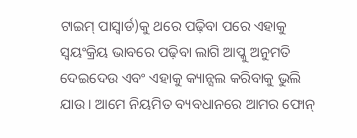ଟାଇମ୍ ପାସ୍ୱାର୍ଡ)କୁ ଥରେ ପଢ଼ିବା ପରେ ଏହାକୁ ସ୍ବୟଂକ୍ରିୟ ଭାବରେ ପଢ଼ିବା ଲାଗି ଆପ୍କୁ ଅନୁମତି ଦେଇଦେଉ ଏବଂ ଏହାକୁ କ୍ୟାନ୍ସଲ କରିବାକୁ ଭୁଲି ଯାଉ । ଆମେ ନିୟମିତ ବ୍ୟବଧାନରେ ଆମର ଫୋନ୍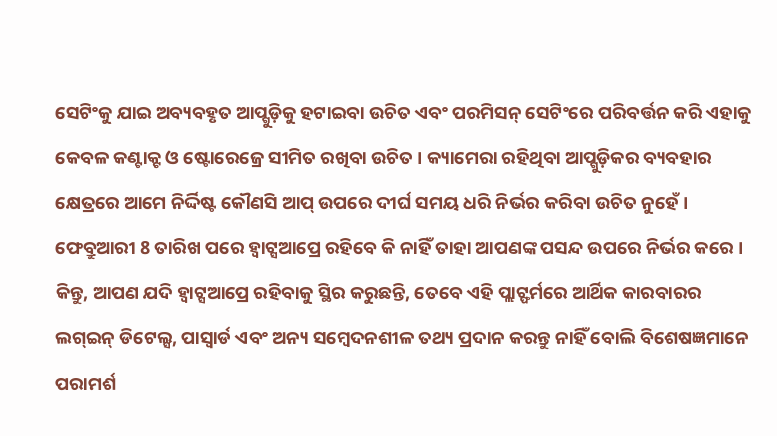ସେଟିଂକୁ ଯାଇ ଅବ୍ୟବହୃତ ଆପ୍ଗୁଡ଼ିକୁ ହଟାଇବା ଉଚିତ ଏବଂ ପରମିସନ୍ ସେଟିଂରେ ପରିବର୍ତ୍ତନ କରି ଏହାକୁ କେବଳ କଣ୍ଟାକ୍ଟ ଓ ଷ୍ଟୋରେଜ୍ରେ ସୀମିତ ରଖିବା ଉଚିତ । କ୍ୟାମେରା ରହିଥିବା ଆପ୍ଗୁଡ଼ିକର ବ୍ୟବହାର କ୍ଷେତ୍ରରେ ଆମେ ନିର୍ଦ୍ଦିଷ୍ଟ କୌଣସି ଆପ୍ ଉପରେ ଦୀର୍ଘ ସମୟ ଧରି ନିର୍ଭର କରିବା ଉଚିତ ନୁହେଁ । ଫେବ୍ରୁଆରୀ 8 ତାରିଖ ପରେ ହ୍ବାଟ୍ସଆପ୍ରେ ରହିବେ କି ନାହିଁ ତାହା ଆପଣଙ୍କ ପସନ୍ଦ ଉପରେ ନିର୍ଭର କରେ । କିନ୍ତୁ, ଆପଣ ଯଦି ହ୍ବାଟ୍ସଆପ୍ରେ ରହିବାକୁ ସ୍ଥିର କରୁଛନ୍ତି, ତେବେ ଏହି ପ୍ଲାଟ୍ଫର୍ମରେ ଆର୍ଥିକ କାରବାରର ଲଗ୍ଇନ୍ ଡିଟେଲ୍ସ, ପାସ୍ୱାର୍ଡ ଏବଂ ଅନ୍ୟ ସମ୍ବେଦନଶୀଳ ତଥ୍ୟ ପ୍ରଦାନ କରନ୍ତୁ ନାହିଁ ବୋଲି ବିଶେଷଜ୍ଞମାନେ ପରାମର୍ଶ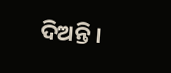ଦିଅନ୍ତି ।